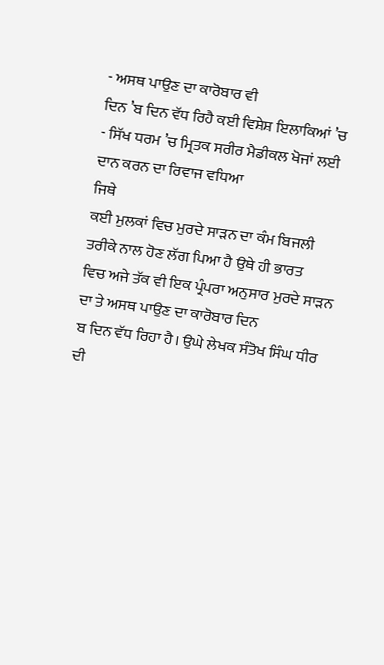- ਅਸਥ ਪਾਉਣ ਦਾ ਕਾਰੋਬਾਰ ਵੀ
ਦਿਨ ’ਬ ਦਿਨ ਵੱਧ ਰਿਹੈ ਕਈ ਵਿਸ਼ੇਸ਼ ਇਲਾਕਿਆਂ ’ਚ
- ਸਿੱਖ ਧਰਮ ’ਚ ਮ੍ਰਿਤਕ ਸਰੀਰ ਮੈਡੀਕਲ ਖੋਜਾਂ ਲਈ
ਦਾਨ ਕਰਨ ਦਾ ਰਿਵਾਜ ਵਧਿਆ
ਜਿਥੇ
ਕਈ ਮੁਲਕਾਂ ਵਿਚ ਮੁਰਦੇ ਸਾੜਨ ਦਾ ਕੰਮ ਬਿਜਲੀ ਤਰੀਕੇ ਨਾਲ ਹੋਣ ਲੱਗ ਪਿਆ ਹੈ ਉਥੇ ਹੀ ਭਾਰਤ
ਵਿਚ ਅਜੇ ਤੱਕ ਵੀ ਇਕ ਪ੍ਰੰਪਰਾ ਅਨੁਸਾਰ ਮੁਰਦੇ ਸਾੜਨ ਦਾ ਤੇ ਅਸਥ ਪਾਉਣ ਦਾ ਕਾਰੋਬਾਰ ਦਿਨ
ਬ ਦਿਨ ਵੱਧ ਰਿਹਾ ਹੈ। ਉਘੇ ਲੇਖਕ ਸੰਤੋਖ ਸਿੰਘ ਧੀਰ ਦੀ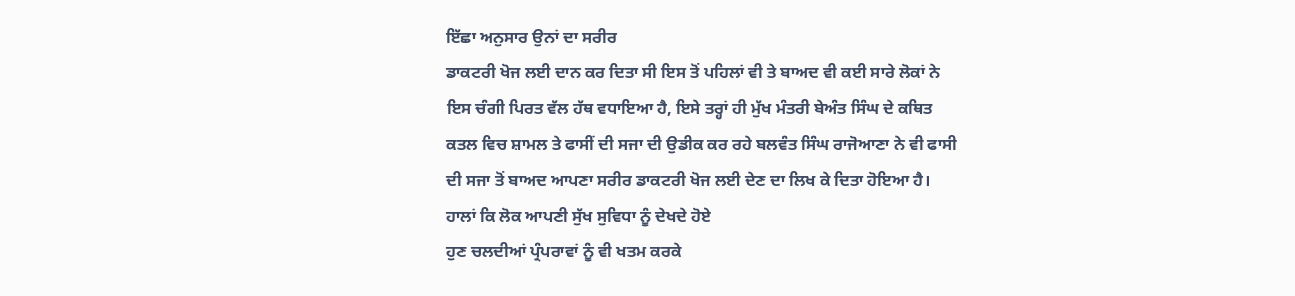ਇੱਛਾ ਅਨੁਸਾਰ ਉਨਾਂ ਦਾ ਸਰੀਰ
ਡਾਕਟਰੀ ਖੋਜ ਲਈ ਦਾਨ ਕਰ ਦਿਤਾ ਸੀ ਇਸ ਤੋਂ ਪਹਿਲਾਂ ਵੀ ਤੇ ਬਾਅਦ ਵੀ ਕਈ ਸਾਰੇ ਲੋਕਾਂ ਨੇ
ਇਸ ਚੰਗੀ ਪਿਰਤ ਵੱਲ ਹੱਥ ਵਧਾਇਆ ਹੈ, ਇਸੇ ਤਰ੍ਹਾਂ ਹੀ ਮੁੱਖ ਮੰਤਰੀ ਬੇਅੰਤ ਸਿੰਘ ਦੇ ਕਥਿਤ
ਕਤਲ ਵਿਚ ਸ਼ਾਮਲ ਤੇ ਫਾਸੀਂ ਦੀ ਸਜਾ ਦੀ ਉਡੀਕ ਕਰ ਰਹੇ ਬਲਵੰਤ ਸਿੰਘ ਰਾਜੋਆਣਾ ਨੇ ਵੀ ਫਾਸੀ
ਦੀ ਸਜਾ ਤੋਂ ਬਾਅਦ ਆਪਣਾ ਸਰੀਰ ਡਾਕਟਰੀ ਖੋਜ ਲਈ ਦੇਣ ਦਾ ਲਿਖ ਕੇ ਦਿਤਾ ਹੋਇਆ ਹੈ।
ਹਾਲਾਂ ਕਿ ਲੋਕ ਆਪਣੀ ਸੁੱਖ ਸੁਵਿਧਾ ਨੂੰ ਦੇਖਦੇ ਹੋਏ
ਹੁਣ ਚਲਦੀਆਂ ਪ੍ਰੰਪਰਾਵਾਂ ਨੂੰ ਵੀ ਖਤਮ ਕਰਕੇ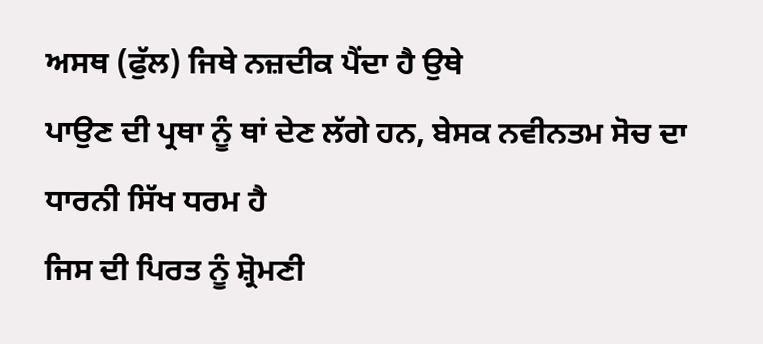ਅਸਥ (ਫੁੱਲ) ਜਿਥੇ ਨਜ਼ਦੀਕ ਪੈਂਦਾ ਹੈ ਉਥੇ
ਪਾਉਣ ਦੀ ਪ੍ਰਥਾ ਨੂੰ ਥਾਂ ਦੇਣ ਲੱਗੇ ਹਨ, ਬੇਸਕ ਨਵੀਨਤਮ ਸੋਚ ਦਾ ਧਾਰਨੀ ਸਿੱਖ ਧਰਮ ਹੈ
ਜਿਸ ਦੀ ਪਿਰਤ ਨੂੰ ਸ਼੍ਰੋਮਣੀ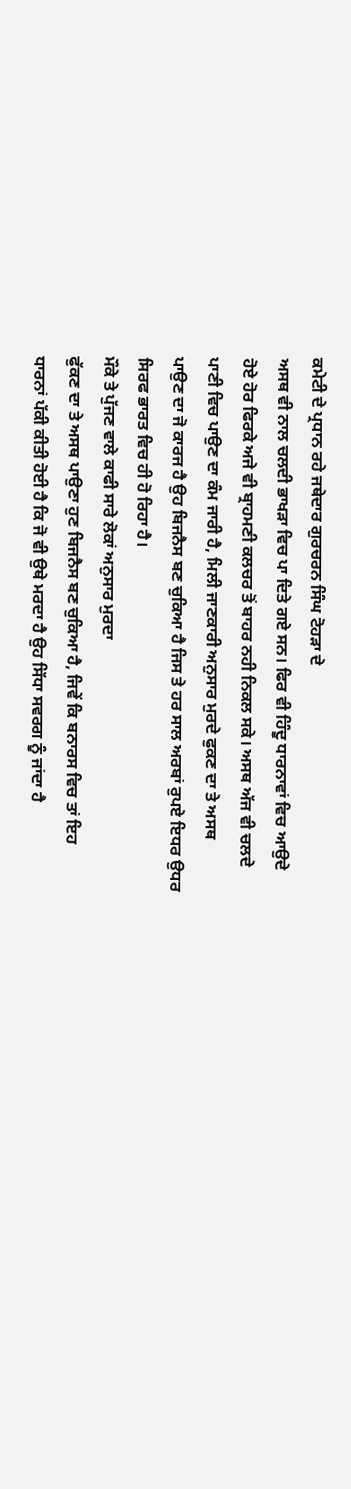ਕਮੇਟੀ ਦੇ ਪ੍ਰਧਾਨ ਰਹੇ ਜਥੇਦਾਰ ਗੁਰਚਰਨ ਸਿੰਘ ਟੋਹੜਾ ਦੇ
ਅਸਥ ਵੀ ਨਾਲ ਚਲਦੀ ਭਾਖੜਾ ਵਿਚ ਪਾ ਦਿਤੇ ਗਏ ਸਨ। ਫਿਰ ਵੀ ਹਿੰਦੂ ਧਾਰਨਾਵਾਂ ਵਿਚ ਆਉਦੇ
ਹੋਏ ਹੋਰ ਫਿਰਕੇ ਅਜੇ ਵੀ ਬ੍ਰਾਹਮਣੀ ਕਲਚਰ ਤੋਂ ਬਾਹਰ ਨਹੀ ਨਿਕਲ ਸਕੇ। ਅਸਥ ਅੱਜ ਵੀ ਚਲਦੇ
ਪਾਣੀ ਵਿਚ ਪਾਉਣ ਦਾ ਕੰਮ ਜਾਰੀ ਹੈ, ਮਿਲੀ ਜਾਣਕਾਰੀ ਅਨੁਸਾਰ ਮੁਰਦੇ ਫੁਕਣ ਦਾ ਤੇ ਅਸਥ
ਪਾਉਣ ਦਾ ਜੋ ਕਾਰਜ ਹੈ ਉਹ ਬਿਜਨੈਸ ਬਣ ਚੁਕਿਆ ਹੈ ਜਿਸ ਤੇ ਹਰ ਸਾਲ ਅਰਬਾਂ ਰੁਪਏ ਇਧਰ ਉਧਰ
ਸਿਰਫ ਭਾਰਤ ਵਿਚ ਹੀ ਹੋ ਰਿਹਾ ਹੈ।
ਮੌਕੇ ਤੇ ਪੁੱਜਣ ਵਾਲੇ ਕਾਫੀ ਸਾਰੇ ਲੋਕਾਂ ਅਨੁਸਾਰ ਮੁਰਦਾ
ਫੁੱਕਣ ਦਾ ਤੇ ਅਸਥ ਪਾਉਣਾ ਹੁਣ ਬਿਜਨੈਸ ਬਣ ਚੁਕਿਆ ਹੈ, ਜਿਵੇਂ ਕਿ ਬਨਾਰਸ ਵਿਚ ਤਾਂ ਇਹ
ਧਾਰਨਾਂ ਪੱਕੀ ਕੀਤੀ ਹੋਈ ਹੈ ਕਿ ਜੋ ਵੀ ਉਥੇ ਮਰਦਾ ਹੈ ਉਹ ਸਿੱਧਾ ਸਵਰਗ ਨੂੰ ਜਾਂਦਾ ਹੈ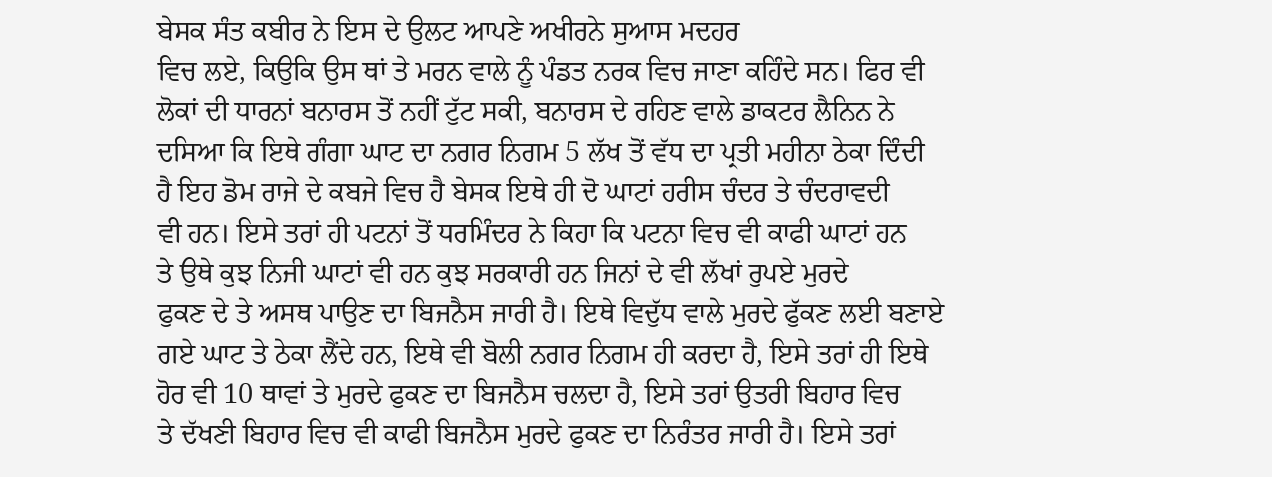ਬੇਸਕ ਸੰਤ ਕਬੀਰ ਨੇ ਇਸ ਦੇ ਉਲਟ ਆਪਣੇ ਅਖੀਰਨੇ ਸੁਆਸ ਮਦਹਰ
ਵਿਚ ਲਏ, ਕਿਉਕਿ ਉਸ ਥਾਂ ਤੇ ਮਰਨ ਵਾਲੇ ਨੂੰ ਪੰਡਤ ਨਰਕ ਵਿਚ ਜਾਣਾ ਕਹਿੰਦੇ ਸਨ। ਫਿਰ ਵੀ
ਲੋਕਾਂ ਦੀ ਧਾਰਨਾਂ ਬਨਾਰਸ ਤੋਂ ਨਹੀਂ ਟੁੱਟ ਸਕੀ, ਬਨਾਰਸ ਦੇ ਰਹਿਣ ਵਾਲੇ ਡਾਕਟਰ ਲੈਨਿਨ ਨੇ
ਦਸਿਆ ਕਿ ਇਥੇ ਗੰਗਾ ਘਾਟ ਦਾ ਨਗਰ ਨਿਗਮ 5 ਲੱਖ ਤੋਂ ਵੱਧ ਦਾ ਪ੍ਰਤੀ ਮਹੀਨਾ ਠੇਕਾ ਦਿੰਦੀ
ਹੈ ਇਹ ਡੋਮ ਰਾਜੇ ਦੇ ਕਬਜੇ ਵਿਚ ਹੈ ਬੇਸਕ ਇਥੇ ਹੀ ਦੋ ਘਾਟਾਂ ਹਰੀਸ ਚੰਦਰ ਤੇ ਚੰਦਰਾਵਦੀ
ਵੀ ਹਨ। ਇਸੇ ਤਰਾਂ ਹੀ ਪਟਨਾਂ ਤੋਂ ਧਰਮਿੰਦਰ ਨੇ ਕਿਹਾ ਕਿ ਪਟਨਾ ਵਿਚ ਵੀ ਕਾਫੀ ਘਾਟਾਂ ਹਨ
ਤੇ ਉਥੇ ਕੁਝ ਨਿਜੀ ਘਾਟਾਂ ਵੀ ਹਨ ਕੁਝ ਸਰਕਾਰੀ ਹਨ ਜਿਨਾਂ ਦੇ ਵੀ ਲੱਖਾਂ ਰੁਪਏ ਮੁਰਦੇ
ਫੁਕਣ ਦੇ ਤੇ ਅਸਥ ਪਾਉਣ ਦਾ ਬਿਜਨੈਸ ਜਾਰੀ ਹੈ। ਇਥੇ ਵਿਦੁੱਧ ਵਾਲੇ ਮੁਰਦੇ ਫੁੱਕਣ ਲਈ ਬਣਾਏ
ਗਏ ਘਾਟ ਤੇ ਠੇਕਾ ਲੈਂਦੇ ਹਨ, ਇਥੇ ਵੀ ਬੋਲੀ ਨਗਰ ਨਿਗਮ ਹੀ ਕਰਦਾ ਹੈ, ਇਸੇ ਤਰਾਂ ਹੀ ਇਥੇ
ਹੋਰ ਵੀ 10 ਥਾਵਾਂ ਤੇ ਮੁਰਦੇ ਫੁਕਣ ਦਾ ਬਿਜਨੈਸ ਚਲਦਾ ਹੈ, ਇਸੇ ਤਰਾਂ ਉਤਰੀ ਬਿਹਾਰ ਵਿਚ
ਤੇ ਦੱਖਣੀ ਬਿਹਾਰ ਵਿਚ ਵੀ ਕਾਫੀ ਬਿਜਨੈਸ ਮੁਰਦੇ ਫੁਕਣ ਦਾ ਨਿਰੰਤਰ ਜਾਰੀ ਹੈ। ਇਸੇ ਤਰਾਂ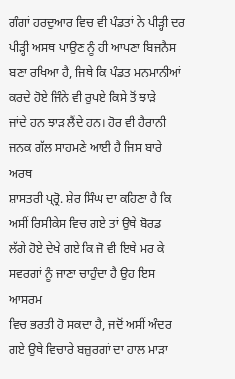ਗੰਗਾਂ ਹਰਦੁਆਰ ਵਿਚ ਵੀ ਪੰਡਤਾਂ ਨੇ ਪੀੜ੍ਹੀ ਦਰ ਪੀੜ੍ਹੀ ਅਸਥ ਪਾਉਣ ਨੂੰ ਹੀ ਆਪਣਾ ਬਿਜਨੈਸ
ਬਣਾ ਰਖਿਆ ਹੈ, ਜਿਥੇ ਕਿ ਪੰਡਤ ਮਨਮਾਨੀਆਂ ਕਰਦੇ ਹੋਏ ਜਿੰਨੇ ਵੀ ਰੁਪਏ ਕਿਸੇ ਤੋਂ ਝਾੜੇ
ਜਾਂਦੇ ਹਨ ਝਾੜ ਲੈਂਦੇ ਹਨ। ਹੋਰ ਵੀ ਹੈਰਾਨੀ ਜਨਕ ਗੱਲ ਸਾਹਮਣੇ ਆਈ ਹੈ ਜਿਸ ਬਾਰੇ ਅਰਥ
ਸ਼ਾਸਤਰੀ ਪ੍ਰ੍ਰੋ. ਸ਼ੇਰ ਸਿੰਘ ਦਾ ਕਹਿਣਾ ਹੈ ਕਿ ਅਸੀਂ ਰਿਸੀਕੇਸ ਵਿਚ ਗਏ ਤਾਂ ਉਥੇ ਬੋਰਡ
ਲੱਗੇ ਹੋਏ ਦੇਖੇ ਗਏ ਕਿ ਜੋ ਵੀ ਇਥੇ ਮਰ ਕੇ ਸਵਰਗਾਂ ਨੂੰ ਜਾਣਾ ਚਾਹੁੰਦਾ ਹੈ ਉਹ ਇਸ ਆਸਰਮ
ਵਿਚ ਭਰਤੀ ਹੋ ਸਕਦਾ ਹੈ, ਜਦੋਂ ਅਸੀਂ ਅੰਦਰ ਗਏ ਉਥੇ ਵਿਚਾਰੇ ਬਜ਼ੁਰਗਾਂ ਦਾ ਹਾਲ ਮਾੜਾ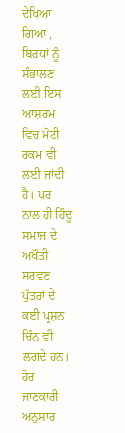ਦੇਖਿਆ ਗਿਆ , ਬਿਰਧਾਂ ਨੂੰ ਸੰਭਾਲਣ ਲਈ ਇਸ ਆਸ਼ਰਮ ਵਿਚ ਮੋਟੀ ਰਕਮ ਵੀ ਲਈ ਜਾਂਦੀ ਹੈ। ਪਰ
ਨਾਲ ਹੀ ਹਿੰਦੂ ਸਮਾਜ ਦੇ ਅਖੌਤੀ ਸਰਵਣ ਪੁੱਤਰਾਂ ਦੇ ਕਈ ਪ੍ਰਸ਼ਨ ਚਿੰਨ ਵੀ ਲਗਦੇ ਹਨ।
ਹੋਰ ਜਾਣਕਾਰੀ ਅਨੁਸਾਰ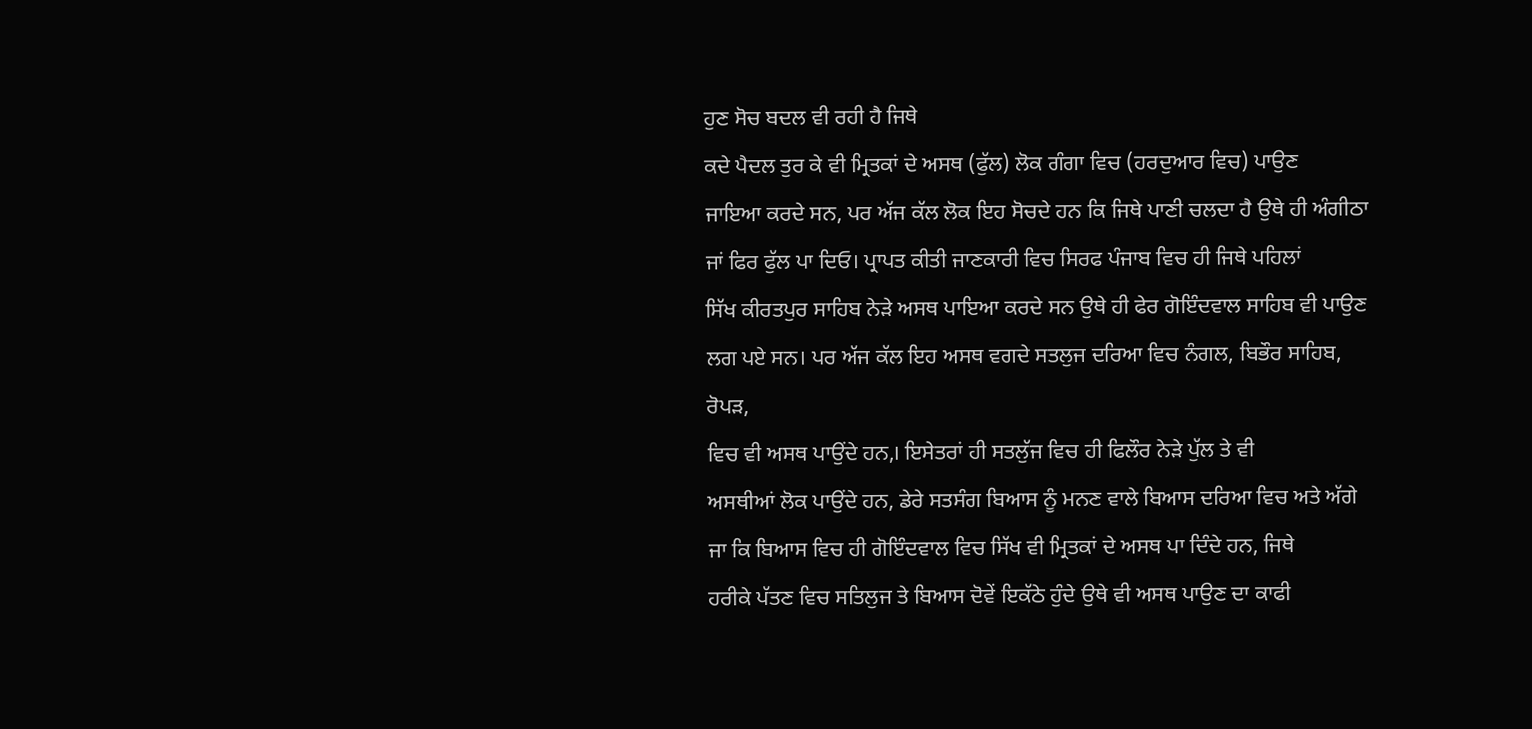ਹੁਣ ਸੋਚ ਬਦਲ ਵੀ ਰਹੀ ਹੈ ਜਿਥੇ
ਕਦੇ ਪੈਦਲ ਤੁਰ ਕੇ ਵੀ ਮ੍ਰਿਤਕਾਂ ਦੇ ਅਸਥ (ਫੁੱਲ) ਲੋਕ ਗੰਗਾ ਵਿਚ (ਹਰਦੁਆਰ ਵਿਚ) ਪਾਉਣ
ਜਾਇਆ ਕਰਦੇ ਸਨ, ਪਰ ਅੱਜ ਕੱਲ ਲੋਕ ਇਹ ਸੋਚਦੇ ਹਨ ਕਿ ਜਿਥੇ ਪਾਣੀ ਚਲਦਾ ਹੈ ਉਥੇ ਹੀ ਅੰਗੀਠਾ
ਜਾਂ ਫਿਰ ਫੁੱਲ ਪਾ ਦਿਓ। ਪ੍ਰਾਪਤ ਕੀਤੀ ਜਾਣਕਾਰੀ ਵਿਚ ਸਿਰਫ ਪੰਜਾਬ ਵਿਚ ਹੀ ਜਿਥੇ ਪਹਿਲਾਂ
ਸਿੱਖ ਕੀਰਤਪੁਰ ਸਾਹਿਬ ਨੇੜੇ ਅਸਥ ਪਾਇਆ ਕਰਦੇ ਸਨ ਉਥੇ ਹੀ ਫੇਰ ਗੋਇੰਦਵਾਲ ਸਾਹਿਬ ਵੀ ਪਾਉਣ
ਲਗ ਪਏ ਸਨ। ਪਰ ਅੱਜ ਕੱਲ ਇਹ ਅਸਥ ਵਗਦੇ ਸਤਲੁਜ ਦਰਿਆ ਵਿਚ ਨੰਗਲ, ਬਿਭੌਰ ਸਾਹਿਬ, ਰੋਪੜ,
ਵਿਚ ਵੀ ਅਸਥ ਪਾਉਂਦੇ ਹਨ,। ਇਸੇਤਰਾਂ ਹੀ ਸਤਲੁੱਜ ਵਿਚ ਹੀ ਫਿਲੌਰ ਨੇੜੇ ਪੁੱਲ ਤੇ ਵੀ
ਅਸਥੀਆਂ ਲੋਕ ਪਾਉਂਦੇ ਹਨ, ਡੇਰੇ ਸਤਸੰਗ ਬਿਆਸ ਨੂੰ ਮਨਣ ਵਾਲੇ ਬਿਆਸ ਦਰਿਆ ਵਿਚ ਅਤੇ ਅੱਗੇ
ਜਾ ਕਿ ਬਿਆਸ ਵਿਚ ਹੀ ਗੋਇੰਦਵਾਲ ਵਿਚ ਸਿੱਖ ਵੀ ਮ੍ਰਿਤਕਾਂ ਦੇ ਅਸਥ ਪਾ ਦਿੰਦੇ ਹਨ, ਜਿਥੇ
ਹਰੀਕੇ ਪੱਤਣ ਵਿਚ ਸਤਿਲੁਜ ਤੇ ਬਿਆਸ ਦੋਵੇਂ ਇਕੱਠੇ ਹੁੰਦੇ ਉਥੇ ਵੀ ਅਸਥ ਪਾਉਣ ਦਾ ਕਾਫੀ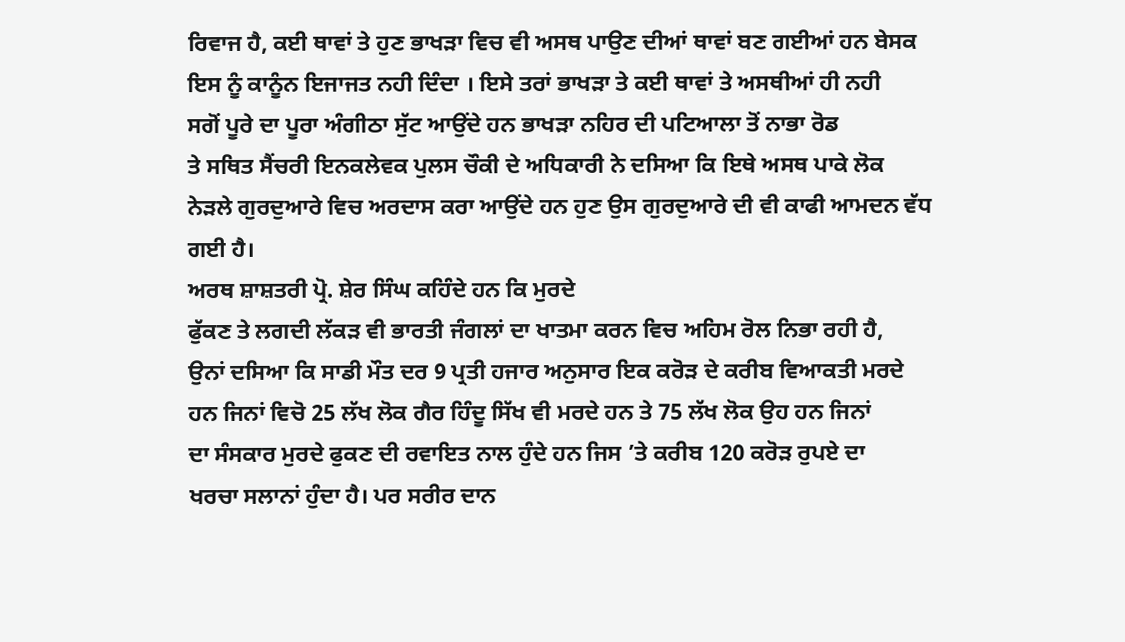ਰਿਵਾਜ ਹੈ, ਕਈ ਥਾਵਾਂ ਤੇ ਹੁਣ ਭਾਖੜਾ ਵਿਚ ਵੀ ਅਸਥ ਪਾਉਣ ਦੀਆਂ ਥਾਵਾਂ ਬਣ ਗਈਆਂ ਹਨ ਬੇਸਕ
ਇਸ ਨੂੰ ਕਾਨੂੰਨ ਇਜਾਜਤ ਨਹੀ ਦਿੰਦਾ । ਇਸੇ ਤਰਾਂ ਭਾਖੜਾ ਤੇ ਕਈ ਥਾਵਾਂ ਤੇ ਅਸਥੀਆਂ ਹੀ ਨਹੀ
ਸਗੋਂ ਪੂਰੇ ਦਾ ਪੂਰਾ ਅੰਗੀਠਾ ਸੁੱਟ ਆਉਂਦੇ ਹਨ ਭਾਖੜਾ ਨਹਿਰ ਦੀ ਪਟਿਆਲਾ ਤੋਂ ਨਾਭਾ ਰੋਡ
ਤੇ ਸਥਿਤ ਸੈਂਚਰੀ ਇਨਕਲੇਵਕ ਪੁਲਸ ਚੌਕੀ ਦੇ ਅਧਿਕਾਰੀ ਨੇ ਦਸਿਆ ਕਿ ਇਥੇ ਅਸਥ ਪਾਕੇ ਲੋਕ
ਨੇੜਲੇ ਗੁਰਦੁਆਰੇ ਵਿਚ ਅਰਦਾਸ ਕਰਾ ਆਉਂਦੇ ਹਨ ਹੁਣ ਉਸ ਗੁਰਦੁਆਰੇ ਦੀ ਵੀ ਕਾਫੀ ਆਮਦਨ ਵੱਧ
ਗਈ ਹੈ।
ਅਰਥ ਸ਼ਾਸ਼ਤਰੀ ਪ੍ਰੋ. ਸ਼ੇਰ ਸਿੰਘ ਕਹਿੰਦੇ ਹਨ ਕਿ ਮੁਰਦੇ
ਫੁੱਕਣ ਤੇ ਲਗਦੀ ਲੱਕੜ ਵੀ ਭਾਰਤੀ ਜੰਗਲਾਂ ਦਾ ਖਾਤਮਾ ਕਰਨ ਵਿਚ ਅਹਿਮ ਰੋਲ ਨਿਭਾ ਰਹੀ ਹੈ,
ਉਨਾਂ ਦਸਿਆ ਕਿ ਸਾਡੀ ਮੌਤ ਦਰ 9 ਪ੍ਰਤੀ ਹਜਾਰ ਅਨੁਸਾਰ ਇਕ ਕਰੋੜ ਦੇ ਕਰੀਬ ਵਿਆਕਤੀ ਮਰਦੇ
ਹਨ ਜਿਨਾਂ ਵਿਚੋ 25 ਲੱਖ ਲੋਕ ਗੈਰ ਹਿੰਦੂ ਸਿੱਖ ਵੀ ਮਰਦੇ ਹਨ ਤੇ 75 ਲੱਖ ਲੋਕ ਉਹ ਹਨ ਜਿਨਾਂ
ਦਾ ਸੰਸਕਾਰ ਮੁਰਦੇ ਫੁਕਣ ਦੀ ਰਵਾਇਤ ਨਾਲ ਹੁੰਦੇ ਹਨ ਜਿਸ ’ਤੇ ਕਰੀਬ 120 ਕਰੋੜ ਰੁਪਏ ਦਾ
ਖਰਚਾ ਸਲਾਨਾਂ ਹੁੰਦਾ ਹੈ। ਪਰ ਸਰੀਰ ਦਾਨ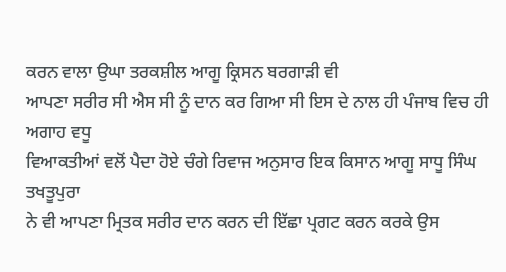ਕਰਨ ਵਾਲਾ ਉਘਾ ਤਰਕਸ਼ੀਲ ਆਗੂ ਕ੍ਰਿਸਨ ਬਰਗਾੜੀ ਵੀ
ਆਪਣਾ ਸਰੀਰ ਸੀ ਐਸ ਸੀ ਨੂੰ ਦਾਨ ਕਰ ਗਿਆ ਸੀ ਇਸ ਦੇ ਨਾਲ ਹੀ ਪੰਜਾਬ ਵਿਚ ਹੀ ਅਗਾਹ ਵਧੂ
ਵਿਆਕਤੀਆਂ ਵਲੋਂ ਪੈਦਾ ਹੋਏ ਚੰਗੇ ਰਿਵਾਜ ਅਨੁਸਾਰ ਇਕ ਕਿਸਾਨ ਆਗੂ ਸਾਧੂ ਸਿੰਘ ਤਖਤੂਪੁਰਾ
ਨੇ ਵੀ ਆਪਣਾ ਮ੍ਰਿਤਕ ਸਰੀਰ ਦਾਨ ਕਰਨ ਦੀ ਇੱਛਾ ਪ੍ਰਗਟ ਕਰਨ ਕਰਕੇ ਉਸ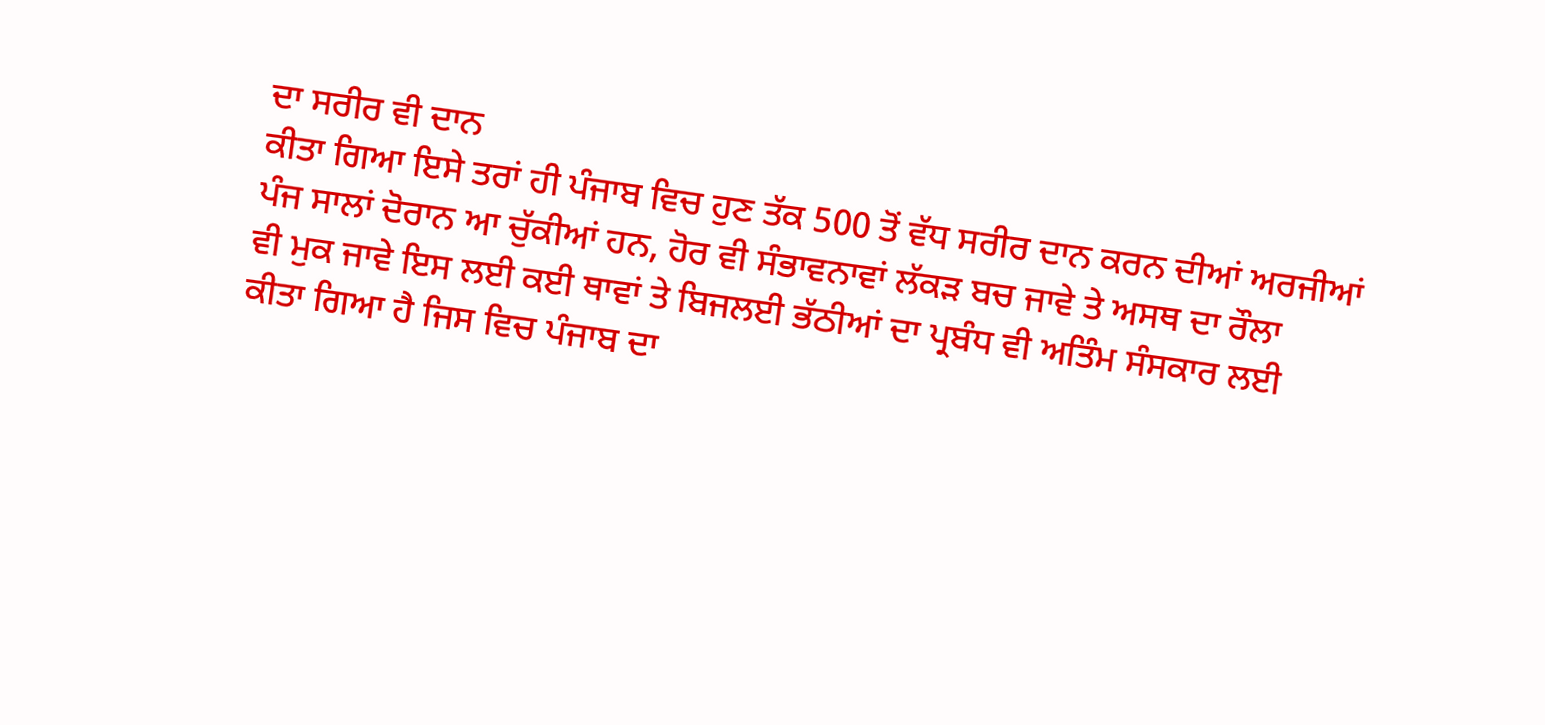ਦਾ ਸਰੀਰ ਵੀ ਦਾਨ
ਕੀਤਾ ਗਿਆ ਇਸੇ ਤਰਾਂ ਹੀ ਪੰਜਾਬ ਵਿਚ ਹੁਣ ਤੱਕ 500 ਤੋਂ ਵੱਧ ਸਰੀਰ ਦਾਨ ਕਰਨ ਦੀਆਂ ਅਰਜੀਆਂ
ਪੰਜ ਸਾਲਾਂ ਦੋਰਾਨ ਆ ਚੁੱਕੀਆਂ ਹਨ, ਹੋਰ ਵੀ ਸੰਭਾਵਨਾਵਾਂ ਲੱਕੜ ਬਚ ਜਾਵੇ ਤੇ ਅਸਥ ਦਾ ਰੌਲਾ
ਵੀ ਮੁਕ ਜਾਵੇ ਇਸ ਲਈ ਕਈ ਥਾਵਾਂ ਤੇ ਬਿਜਲਈ ਭੱਠੀਆਂ ਦਾ ਪ੍ਰਬੰਧ ਵੀ ਅਤਿੰਮ ਸੰਸਕਾਰ ਲਈ
ਕੀਤਾ ਗਿਆ ਹੈ ਜਿਸ ਵਿਚ ਪੰਜਾਬ ਦਾ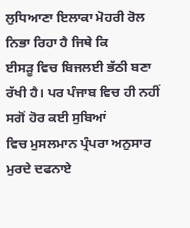ਲੁਧਿਆਣਾ ਇਲਾਕਾ ਮੋਹਰੀ ਰੋਲ ਨਿਭਾ ਰਿਹਾ ਹੈ ਜਿਥੇ ਕਿ
ਈਸੜੂ ਵਿਚ ਬਿਜਲਈ ਭੱਠੀ ਬਣਾ ਰੱਖੀ ਹੈ। ਪਰ ਪੰਜਾਬ ਵਿਚ ਹੀ ਨਹੀਂ ਸਗੋਂ ਹੋਰ ਕਈ ਸੁਬਿਆਂ
ਵਿਚ ਮੁਸਲਮਾਨ ਪ੍ਰੰਪਰਾ ਅਨੁਸਾਰ ਮੁਰਦੇ ਦਫਨਾਏ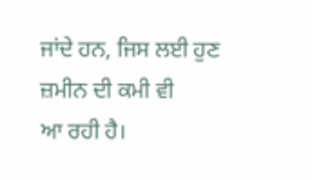ਜਾਂਦੇ ਹਨ, ਜਿਸ ਲਈ ਹੁਣ ਜ਼ਮੀਨ ਦੀ ਕਮੀ ਵੀ
ਆ ਰਹੀ ਹੈ।